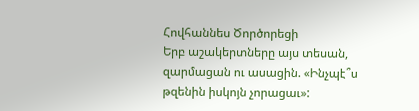Հովհաննես Ծործորեցի
Երբ աշակերտները այս տեսան, զարմացան ու ասացին. «Ինչպէ՞ս թզենին իսկոյն չորացաւ»: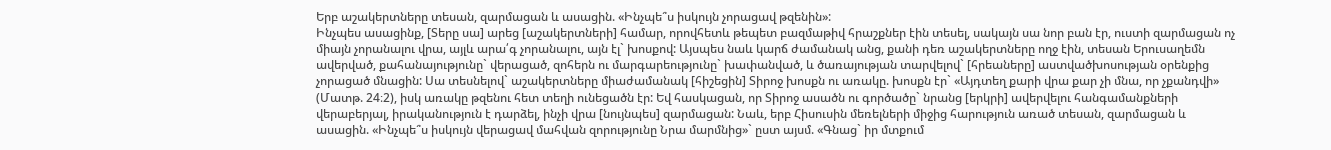Երբ աշակերտները տեսան, զարմացան և ասացին. «Ինչպե՞ս իսկույն չորացավ թզենին»:
Ինչպես ասացինք, [Տերը սա] արեց [աշակերտների] համար, որովհետև թեպետ բազմաթիվ հրաշքներ էին տեսել, սակայն սա նոր բան էր, ուստի զարմացան ոչ միայն չորանալու վրա, այլև արա՛գ չորանալու, այն էլ` խոսքով: Այսպես նաև կարճ ժամանակ անց, քանի դեռ աշակերտները ողջ էին, տեսան Երուսաղեմն ավերված, քահանայությունը` վերացած, զոհերն ու մարգարեությունը` խափանված, և ծառայության տարվելով` [հրեաները] աստվածխոսության օրենքից չորացած մնացին: Սա տեսնելով` աշակերտները միաժամանակ [հիշեցին] Տիրոջ խոսքն ու առակը. խոսքն էր` «Այդտեղ քարի վրա քար չի մնա, որ չքանդվի» (Մատթ. 24։2), իսկ առակը թզենու հետ տեղի ունեցածն էր: Եվ հասկացան, որ Տիրոջ ասածն ու գործածը` նրանց [երկրի] ավերվելու հանգամանքների վերաբերյալ, իրականություն է դարձել, ինչի վրա [նույնպես] զարմացան: Նաև, երբ Հիսուսին մեռելների միջից հարություն առած տեսան, զարմացան և ասացին. «Ինչպե՞ս իսկույն վերացավ մահվան զորությունը Նրա մարմնից»` ըստ այսմ. «Գնաց` իր մտքում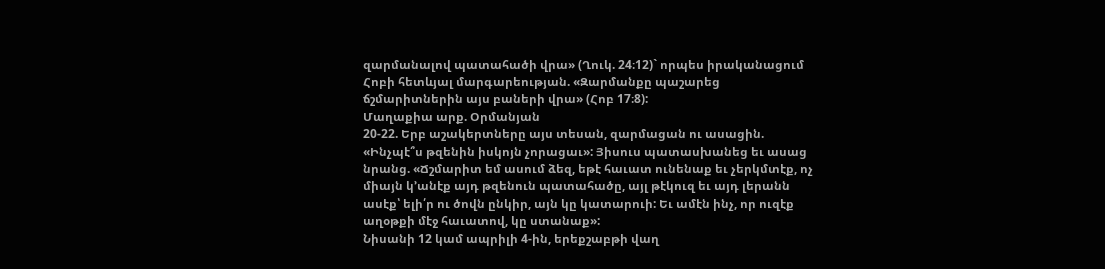զարմանալով պատահածի վրա» (Ղուկ. 24։12)` որպես իրականացում Հոբի հետևյալ մարգարեության. «Զարմանքը պաշարեց ճշմարիտներին այս բաների վրա» (Հոբ 17։8):
Մաղաքիա արք. Օրմանյան
20-22. Երբ աշակերտները այս տեսան, զարմացան ու ասացին. «Ինչպէ՞ս թզենին իսկոյն չորացաւ»: Յիսուս պատասխանեց եւ ասաց նրանց. «Ճշմարիտ եմ ասում ձեզ, եթէ հաւատ ունենաք եւ չերկմտէք, ոչ միայն կ՚անէք այդ թզենուն պատահածը, այլ թէկուզ եւ այդ լերանն ասէք՝ ելի՛ր ու ծովն ընկիր, այն կը կատարուի: Եւ ամէն ինչ, որ ուզէք աղօթքի մէջ հաւատով, կը ստանաք»:
Նիսանի 12 կամ ապրիլի 4-ին, երեքշաբթի վաղ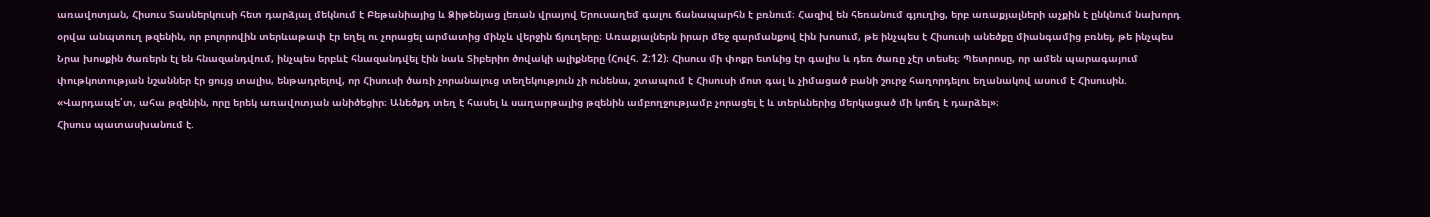առավոտյան, Հիսուս Տասներկուսի հետ դարձյալ մեկնում է Բեթանիայից և Ձիթենյաց լեռան վրայով Երուսաղեմ գալու ճանապարհն է բռնում։ Հազիվ են հեռանում գյուղից, երբ առաքյալների աչքին է ընկնում նախորդ օրվա անպտուղ թզենին, որ բոլորովին տերևաթափ էր եղել ու չորացել արմատից մինչև վերջին ճյուղերը։ Առաքյալներն իրար մեջ զարմանքով էին խոսում, թե ինչպես է Հիսուսի անեծքը միանգամից բռնել, թե ինչպես Նրա խոսքին ծառերն էլ են հնազանդվում, ինչպես երբևէ հնազանդվել էին նաև Տիբերիո ծովակի ալիքները (Հովհ. 2:12)։ Հիսուս մի փոքր ետևից էր գալիս և դեռ ծառը չէր տեսել։ Պետրոսը, որ ամեն պարագայում փութկոտության նշաններ էր ցույց տալիս, ենթադրելով, որ Հիսուսի ծառի չորանալուց տեղեկություն չի ունենա, շտապում է Հիսուսի մոտ գալ և չիմացած բանի շուրջ հաղորդելու եղանակով ասում է Հիսուսին. «Վարդապե՛տ, ահա թզենին, որը երեկ առավոտյան անիծեցիր։ Անեծքդ տեղ է հասել և սաղարթալից թզենին ամբողջությամբ չորացել է և տերևներից մերկացած մի կոճղ է դարձել»։
Հիսուս պատասխանում է.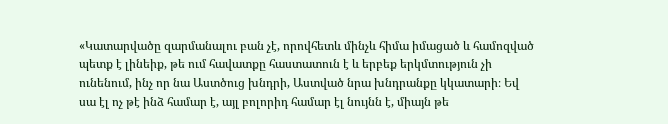«Կատարվածը զարմանալու բան չէ, որովհետև մինչև հիմա իմացած և համոզված պետք է լինեիք, թե ում հավատքը հաստատուն է և երբեք երկմտություն չի ունենում, ինչ որ նա Աստծուց խնդրի, Աստված նրա խնդրանքը կկատարի։ Եվ սա էլ ոչ թէ ինձ համար է, այլ բոլորիդ համար էլ նույնն է, միայն թե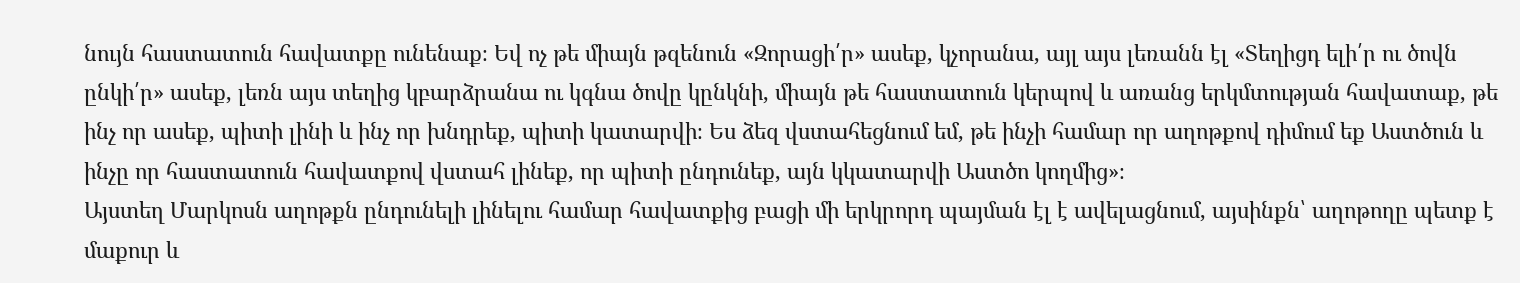նույն հաստատուն հավատքը ունենաք։ Եվ ոչ թե միայն թզենուն «Զորացի՛ր» ասեք, կչորանա, այլ այս լեռանն էլ «Տեղիցդ ելի՛ր ու ծովն ընկի՛ր» ասեք, լեռն այս տեղից կբարձրանա ու կգնա ծովը կընկնի, միայն թե հաստատուն կերպով և առանց երկմտության հավատաք, թե ինչ որ ասեք, պիտի լինի և ինչ որ խնդրեք, պիտի կատարվի։ Ես ձեզ վստահեցնում եմ, թե ինչի համար որ աղոթքով դիմում եք Աստծուն և ինչը որ հաստատուն հավատքով վստահ լինեք, որ պիտի ընդունեք, այն կկատարվի Աստծո կողմից»։
Այստեղ Մարկոսն աղոթքն ընդունելի լինելու համար հավատքից բացի մի երկրորդ պայման էլ է ավելացնում, այսինքն՝ աղոթողը պետք է մաքուր և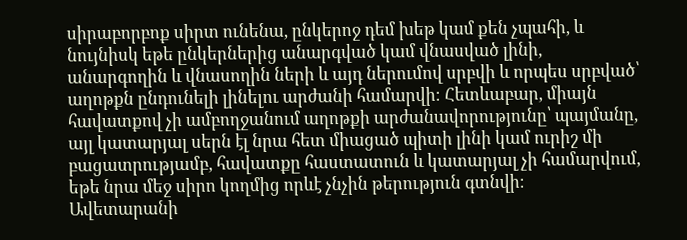սիրաբորբոք սիրտ ունենա, ընկերոջ դեմ խեթ կամ քեն չպահի, և նույնիսկ եթե ընկերներից անարգված կամ վնասված լինի, անարգողին և վնասողին ների և այդ ներումով սրբվի և որպես սրբված՝ աղոթքն ընդունելի լինելու արժանի համարվի։ Հետևաբար, միայն հավատքով չի ամբողջանում աղոթքի արժանավորությունը՝ պայմանը, այլ կատարյալ սերն էլ նրա հետ միացած պիտի լինի կամ ուրիշ մի բացատրությամբ, հավատքը հաստատուն և կատարյալ չի համարվում, եթե նրա մեջ սիրո կողմից որևէ չնչին թերություն գտնվի։
Ավետարանի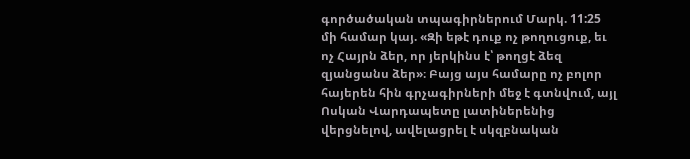գործածական տպագիրներում Մարկ. 11:25 մի համար կայ. «Զի եթէ դուք ոչ թողուցուք, եւ ոչ Հայրն ձեր, որ յերկինս է՝ թողցէ ձեզ զյանցանս ձեր»։ Բայց այս համարը ոչ բոլոր հայերեն հին գրչագիրների մեջ է գտնվում, այլ Ոսկան Վարդապետը լատիներենից վերցնելով, ավելացրել է սկզբնական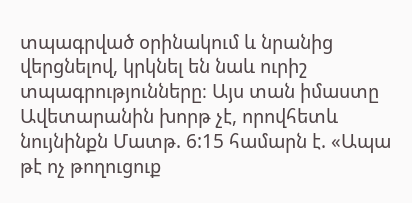տպագրված օրինակում և նրանից վերցնելով, կրկնել են նաև ուրիշ տպագրությունները։ Այս տան իմաստը Ավետարանին խորթ չէ, որովհետև նույնինքն Մատթ. 6:15 համարն է. «Ապա թէ ոչ թողուցուք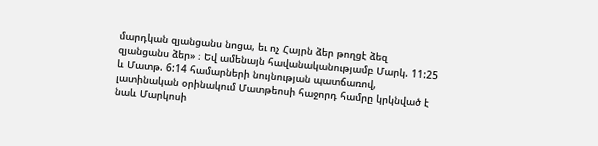մարդկան զյանցանս նոցա, եւ ոչ Հայրն ձեր թողցէ ձեզ զյանցանս ձեր» ։ Եվ ամենայն հավանականությամբ Մարկ. 11:25 և Մատթ. 6:14 համարների նույնության պատճառով, լատինական օրինակում Մատթեոսի հաջորդ համրը կրկնված է նաև Մարկոսի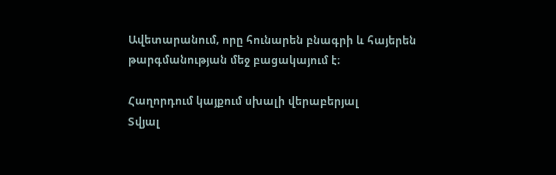Ավետարանում, որը հունարեն բնագրի և հայերեն թարգմանության մեջ բացակայում է։

Հաղորդում կայքում սխալի վերաբերյալ
Տվյալ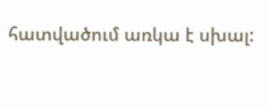հատվածում առկա է սխալ: